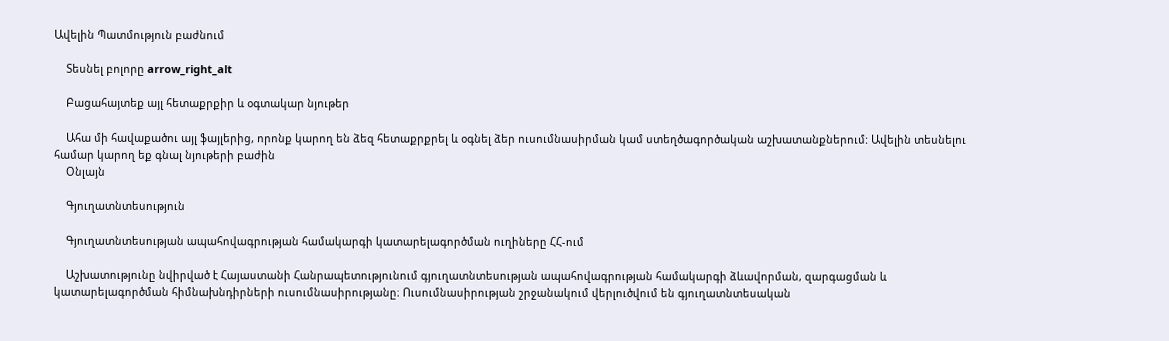Ավելին Պատմություն բաժնում

    Տեսնել բոլորը arrow_right_alt

    Բացահայտեք այլ հետաքրքիր և օգտակար նյութեր

    Ահա մի հավաքածու այլ ֆայլերից, որոնք կարող են ձեզ հետաքրքրել և օգնել ձեր ուսումնասիրման կամ ստեղծագործական աշխատանքներում: Ավելին տեսնելու համար կարող եք գնալ նյութերի բաժին
    Օնլայն

    Գյուղատնտեսություն

    Գյուղատնտեսության ապահովագրության համակարգի կատարելագործման ուղիները ՀՀ-ում

    Աշխատությունը նվիրված է Հայաստանի Հանրապետությունում գյուղատնտեսության ապահովագրության համակարգի ձևավորման, զարգացման և կատարելագործման հիմնախնդիրների ուսումնասիրությանը։ Ուսումնասիրության շրջանակում վերլուծվում են գյուղատնտեսական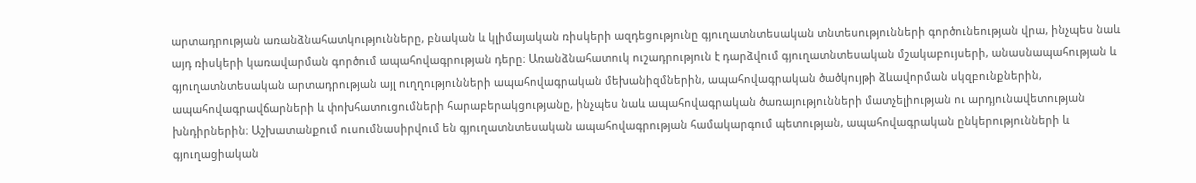արտադրության առանձնահատկությունները, բնական և կլիմայական ռիսկերի ազդեցությունը գյուղատնտեսական տնտեսությունների գործունեության վրա, ինչպես նաև այդ ռիսկերի կառավարման գործում ապահովագրության դերը։ Առանձնահատուկ ուշադրություն է դարձվում գյուղատնտեսական մշակաբույսերի, անասնապահության և գյուղատնտեսական արտադրության այլ ուղղությունների ապահովագրական մեխանիզմներին, ապահովագրական ծածկույթի ձևավորման սկզբունքներին, ապահովագրավճարների և փոխհատուցումների հարաբերակցությանը, ինչպես նաև ապահովագրական ծառայությունների մատչելիության ու արդյունավետության խնդիրներին։ Աշխատանքում ուսումնասիրվում են գյուղատնտեսական ապահովագրության համակարգում պետության, ապահովագրական ընկերությունների և գյուղացիական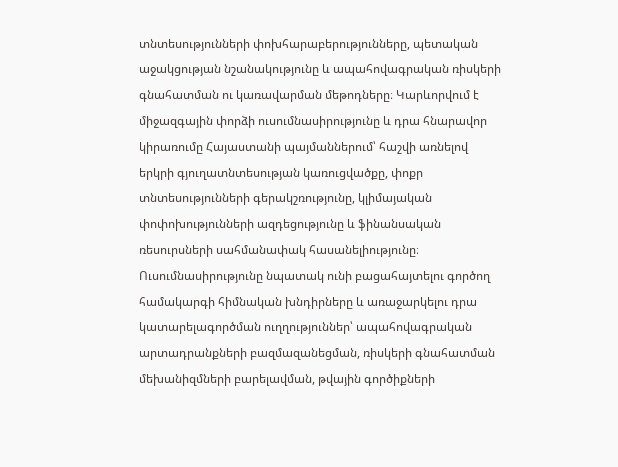տնտեսությունների փոխհարաբերությունները, պետական աջակցության նշանակությունը և ապահովագրական ռիսկերի գնահատման ու կառավարման մեթոդները։ Կարևորվում է միջազգային փորձի ուսումնասիրությունը և դրա հնարավոր կիրառումը Հայաստանի պայմաններում՝ հաշվի առնելով երկրի գյուղատնտեսության կառուցվածքը, փոքր տնտեսությունների գերակշռությունը, կլիմայական փոփոխությունների ազդեցությունը և ֆինանսական ռեսուրսների սահմանափակ հասանելիությունը։ Ուսումնասիրությունը նպատակ ունի բացահայտելու գործող համակարգի հիմնական խնդիրները և առաջարկելու դրա կատարելագործման ուղղություններ՝ ապահովագրական արտադրանքների բազմազանեցման, ռիսկերի գնահատման մեխանիզմների բարելավման, թվային գործիքների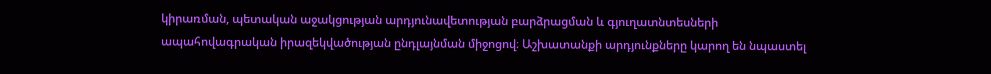կիրառման, պետական աջակցության արդյունավետության բարձրացման և գյուղատնտեսների ապահովագրական իրազեկվածության ընդլայնման միջոցով։ Աշխատանքի արդյունքները կարող են նպաստել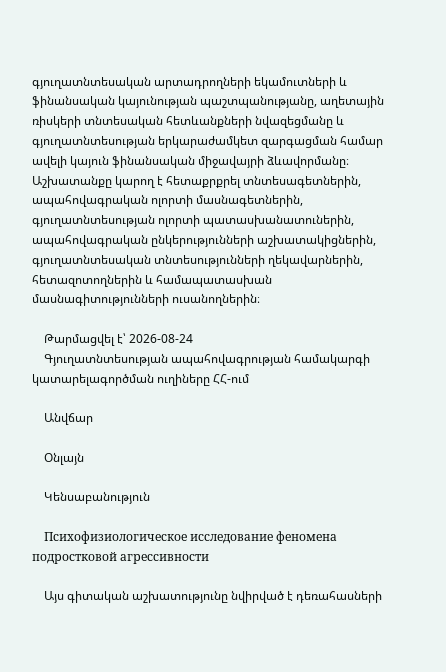գյուղատնտեսական արտադրողների եկամուտների և ֆինանսական կայունության պաշտպանությանը, աղետային ռիսկերի տնտեսական հետևանքների նվազեցմանը և գյուղատնտեսության երկարաժամկետ զարգացման համար ավելի կայուն ֆինանսական միջավայրի ձևավորմանը։ Աշխատանքը կարող է հետաքրքրել տնտեսագետներին, ապահովագրական ոլորտի մասնագետներին, գյուղատնտեսության ոլորտի պատասխանատուներին, ապահովագրական ընկերությունների աշխատակիցներին, գյուղատնտեսական տնտեսությունների ղեկավարներին, հետազոտողներին և համապատասխան մասնագիտությունների ուսանողներին։

    Թարմացվել է՝ 2026-08-24
    Գյուղատնտեսության ապահովագրության համակարգի կատարելագործման ուղիները ՀՀ-ում

    Անվճար

    Օնլայն

    Կենսաբանություն

    Психофизиологическое исследование феномена подростковой агрессивности

    Այս գիտական աշխատությունը նվիրված է դեռահասների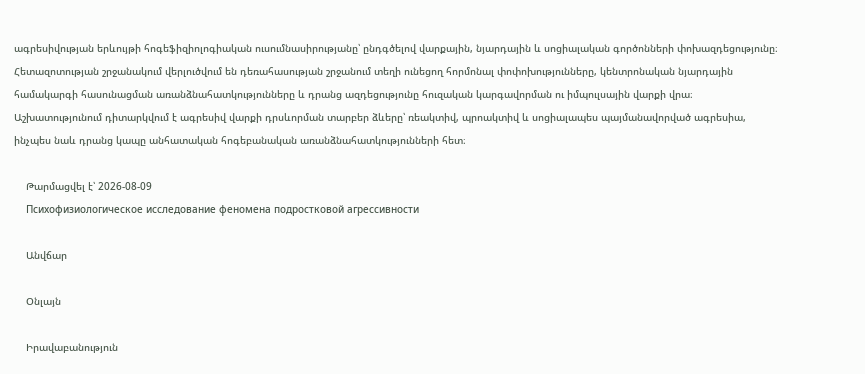ագրեսիվության երևույթի հոգեֆիզիոլոգիական ուսումնասիրությանը՝ ընդգծելով վարքային, նյարդային և սոցիալական գործոնների փոխազդեցությունը։ Հետազոտության շրջանակում վերլուծվում են դեռահասության շրջանում տեղի ունեցող հորմոնալ փոփոխությունները, կենտրոնական նյարդային համակարգի հասունացման առանձնահատկությունները և դրանց ազդեցությունը հուզական կարգավորման ու իմպուլսային վարքի վրա։ Աշխատությունում դիտարկվում է ագրեսիվ վարքի դրսևորման տարբեր ձևերը՝ ռեակտիվ, պրոակտիվ և սոցիալապես պայմանավորված ագրեսիա, ինչպես նաև դրանց կապը անհատական հոգեբանական առանձնահատկությունների հետ։

    Թարմացվել է՝ 2026-08-09
    Психофизиологическое исследование феномена подростковой агрессивности

    Անվճար

    Օնլայն

    Իրավաբանություն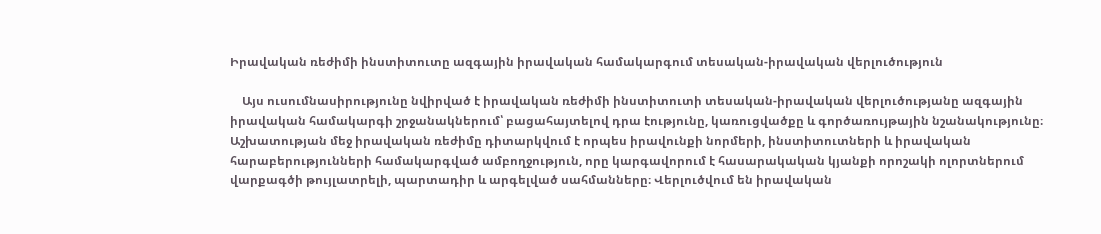Իրավական ռեժիմի ինստիտուտը ազգային իրավական համակարգում տեսական-իրավական վերլուծություն

    Այս ուսումնասիրությունը նվիրված է իրավական ռեժիմի ինստիտուտի տեսական-իրավական վերլուծությանը ազգային իրավական համակարգի շրջանակներում՝ բացահայտելով դրա էությունը, կառուցվածքը և գործառույթային նշանակությունը։ Աշխատության մեջ իրավական ռեժիմը դիտարկվում է որպես իրավունքի նորմերի, ինստիտուտների և իրավական հարաբերությունների համակարգված ամբողջություն, որը կարգավորում է հասարակական կյանքի որոշակի ոլորտներում վարքագծի թույլատրելի, պարտադիր և արգելված սահմանները։ Վերլուծվում են իրավական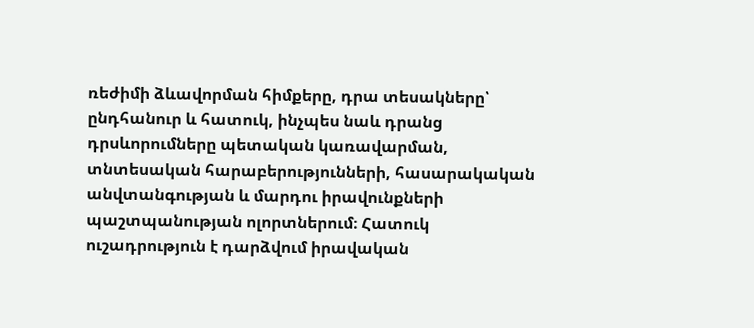ռեժիմի ձևավորման հիմքերը, դրա տեսակները՝ ընդհանուր և հատուկ, ինչպես նաև դրանց դրսևորումները պետական կառավարման, տնտեսական հարաբերությունների, հասարակական անվտանգության և մարդու իրավունքների պաշտպանության ոլորտներում։ Հատուկ ուշադրություն է դարձվում իրավական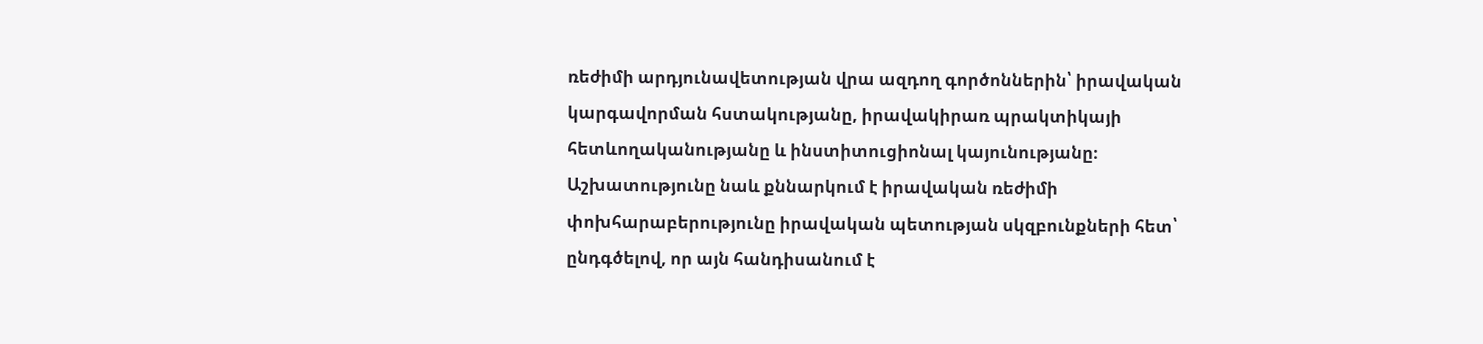ռեժիմի արդյունավետության վրա ազդող գործոններին՝ իրավական կարգավորման հստակությանը, իրավակիրառ պրակտիկայի հետևողականությանը և ինստիտուցիոնալ կայունությանը։ Աշխատությունը նաև քննարկում է իրավական ռեժիմի փոխհարաբերությունը իրավական պետության սկզբունքների հետ՝ ընդգծելով, որ այն հանդիսանում է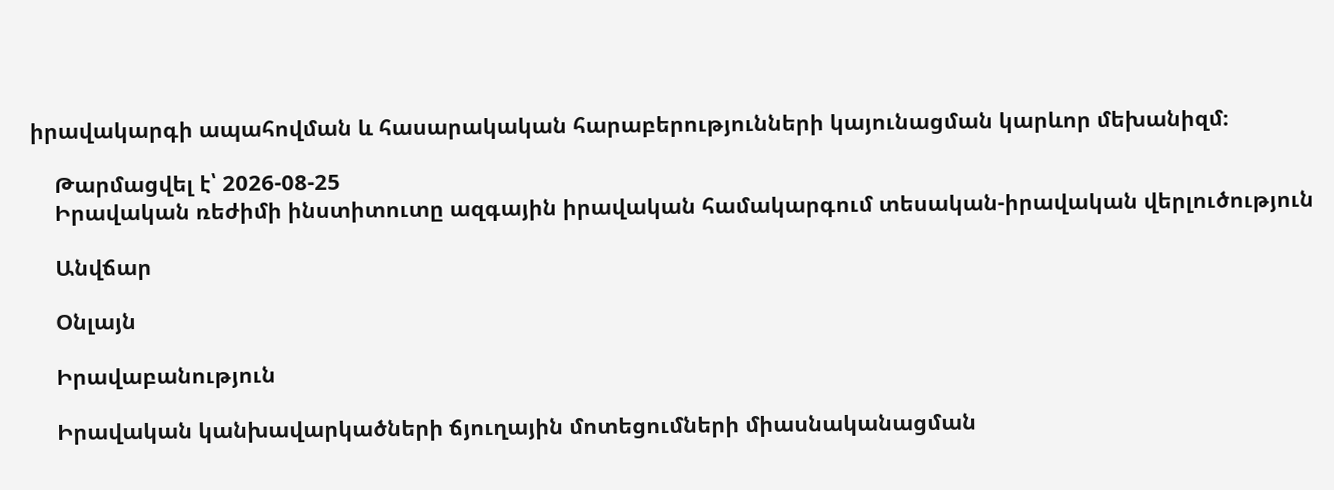իրավակարգի ապահովման և հասարակական հարաբերությունների կայունացման կարևոր մեխանիզմ։

    Թարմացվել է՝ 2026-08-25
    Իրավական ռեժիմի ինստիտուտը ազգային իրավական համակարգում տեսական-իրավական վերլուծություն

    Անվճար

    Օնլայն

    Իրավաբանություն

    Իրավական կանխավարկածների ճյուղային մոտեցումների միասնականացման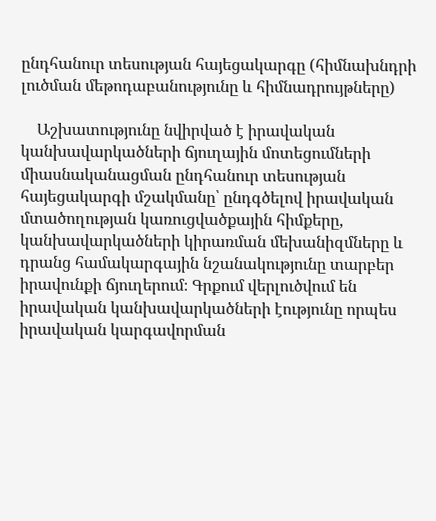ընդհանուր տեսության հայեցակարգը (հիմնախնդրի լուծման մեթոդաբանությունը և հիմնադրույթները)

    Աշխատությունը նվիրված է իրավական կանխավարկածների ճյուղային մոտեցումների միասնականացման ընդհանուր տեսության հայեցակարգի մշակմանը՝ ընդգծելով իրավական մտածողության կառուցվածքային հիմքերը, կանխավարկածների կիրառման մեխանիզմները և դրանց համակարգային նշանակությունը տարբեր իրավունքի ճյուղերում։ Գրքում վերլուծվում են իրավական կանխավարկածների էությունը որպես իրավական կարգավորման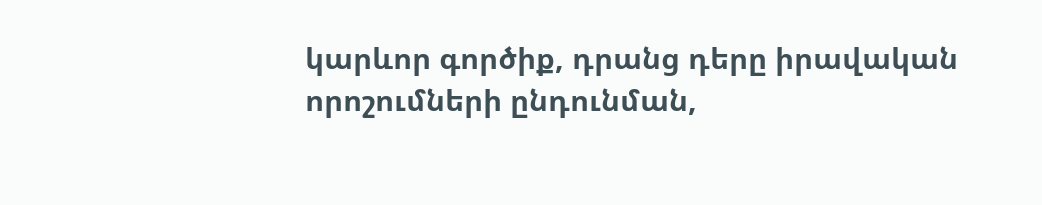կարևոր գործիք, դրանց դերը իրավական որոշումների ընդունման,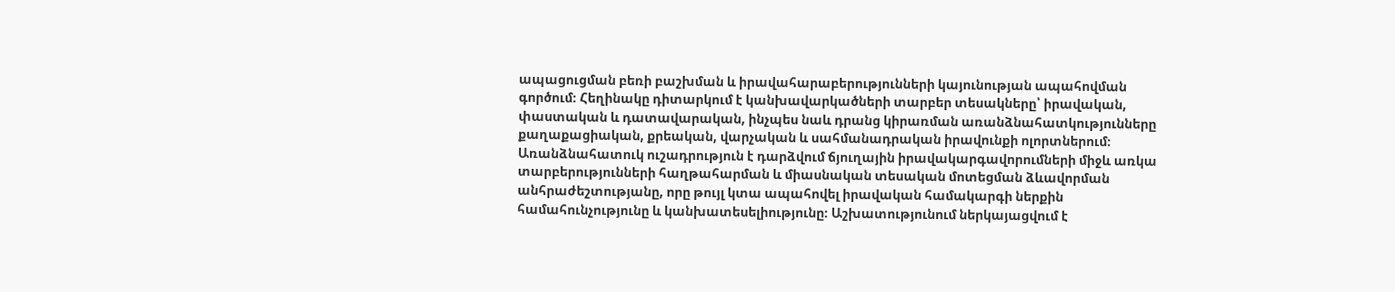ապացուցման բեռի բաշխման և իրավահարաբերությունների կայունության ապահովման գործում։ Հեղինակը դիտարկում է կանխավարկածների տարբեր տեսակները՝ իրավական, փաստական և դատավարական, ինչպես նաև դրանց կիրառման առանձնահատկությունները քաղաքացիական, քրեական, վարչական և սահմանադրական իրավունքի ոլորտներում։ Առանձնահատուկ ուշադրություն է դարձվում ճյուղային իրավակարգավորումների միջև առկա տարբերությունների հաղթահարման և միասնական տեսական մոտեցման ձևավորման անհրաժեշտությանը, որը թույլ կտա ապահովել իրավական համակարգի ներքին համահունչությունը և կանխատեսելիությունը։ Աշխատությունում ներկայացվում է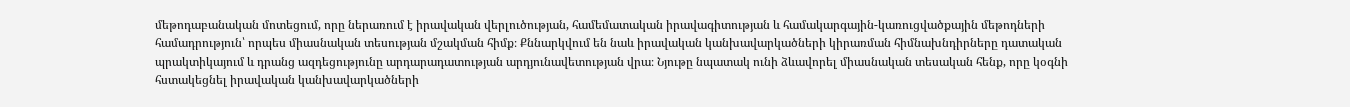մեթոդաբանական մոտեցում, որը ներառում է իրավական վերլուծության, համեմատական իրավագիտության և համակարգային-կառուցվածքային մեթոդների համադրություն՝ որպես միասնական տեսության մշակման հիմք։ Քննարկվում են նաև իրավական կանխավարկածների կիրառման հիմնախնդիրները դատական պրակտիկայում և դրանց ազդեցությունը արդարադատության արդյունավետության վրա։ Նյութը նպատակ ունի ձևավորել միասնական տեսական հենք, որը կօգնի հստակեցնել իրավական կանխավարկածների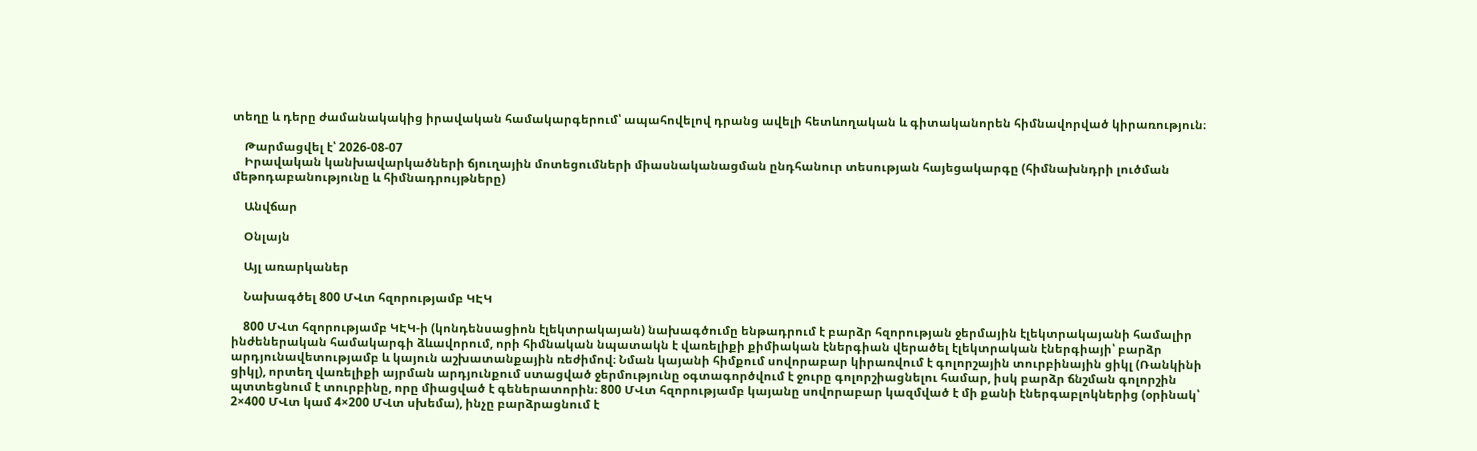տեղը և դերը ժամանակակից իրավական համակարգերում՝ ապահովելով դրանց ավելի հետևողական և գիտականորեն հիմնավորված կիրառություն։

    Թարմացվել է՝ 2026-08-07
    Իրավական կանխավարկածների ճյուղային մոտեցումների միասնականացման ընդհանուր տեսության հայեցակարգը (հիմնախնդրի լուծման մեթոդաբանությունը և հիմնադրույթները)

    Անվճար

    Օնլայն

    Այլ առարկաներ

    Նախագծել 800 ՄՎտ հզորությամբ ԿԷԿ

    800 ՄՎտ հզորությամբ ԿԷԿ-ի (կոնդենսացիոն էլեկտրակայան) նախագծումը ենթադրում է բարձր հզորության ջերմային էլեկտրակայանի համալիր ինժեներական համակարգի ձևավորում, որի հիմնական նպատակն է վառելիքի քիմիական էներգիան վերածել էլեկտրական էներգիայի՝ բարձր արդյունավետությամբ և կայուն աշխատանքային ռեժիմով։ Նման կայանի հիմքում սովորաբար կիրառվում է գոլորշային տուրբինային ցիկլ (Ռանկինի ցիկլ), որտեղ վառելիքի այրման արդյունքում ստացված ջերմությունը օգտագործվում է ջուրը գոլորշիացնելու համար, իսկ բարձր ճնշման գոլորշին պտտեցնում է տուրբինը, որը միացված է գեներատորին։ 800 ՄՎտ հզորությամբ կայանը սովորաբար կազմված է մի քանի էներգաբլոկներից (օրինակ՝ 2×400 ՄՎտ կամ 4×200 ՄՎտ սխեմա), ինչը բարձրացնում է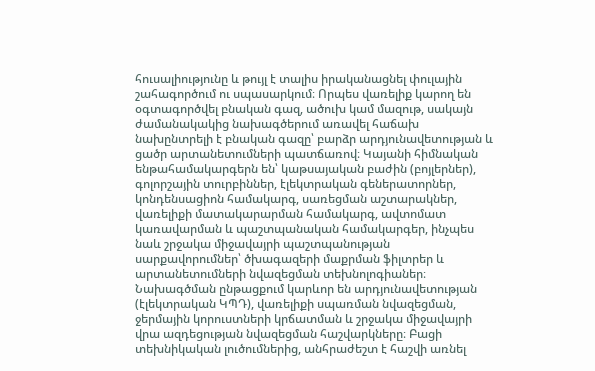հուսալիությունը և թույլ է տալիս իրականացնել փուլային շահագործում ու սպասարկում։ Որպես վառելիք կարող են օգտագործվել բնական գազ, ածուխ կամ մազութ, սակայն ժամանակակից նախագծերում առավել հաճախ նախընտրելի է բնական գազը՝ բարձր արդյունավետության և ցածր արտանետումների պատճառով։ Կայանի հիմնական ենթահամակարգերն են՝ կաթսայական բաժին (բոյլերներ), գոլորշային տուրբիններ, էլեկտրական գեներատորներ, կոնդենսացիոն համակարգ, սառեցման աշտարակներ, վառելիքի մատակարարման համակարգ, ավտոմատ կառավարման և պաշտպանական համակարգեր, ինչպես նաև շրջակա միջավայրի պաշտպանության սարքավորումներ՝ ծխագազերի մաքրման ֆիլտրեր և արտանետումների նվազեցման տեխնոլոգիաներ։ Նախագծման ընթացքում կարևոր են արդյունավետության (էլեկտրական ԿՊԴ), վառելիքի սպառման նվազեցման, ջերմային կորուստների կրճատման և շրջակա միջավայրի վրա ազդեցության նվազեցման հաշվարկները։ Բացի տեխնիկական լուծումներից, անհրաժեշտ է հաշվի առնել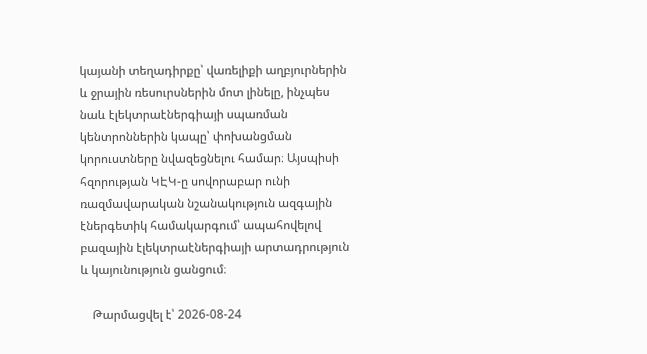կայանի տեղադիրքը՝ վառելիքի աղբյուրներին և ջրային ռեսուրսներին մոտ լինելը, ինչպես նաև էլեկտրաէներգիայի սպառման կենտրոններին կապը՝ փոխանցման կորուստները նվազեցնելու համար։ Այսպիսի հզորության ԿԷԿ-ը սովորաբար ունի ռազմավարական նշանակություն ազգային էներգետիկ համակարգում՝ ապահովելով բազային էլեկտրաէներգիայի արտադրություն և կայունություն ցանցում։

    Թարմացվել է՝ 2026-08-24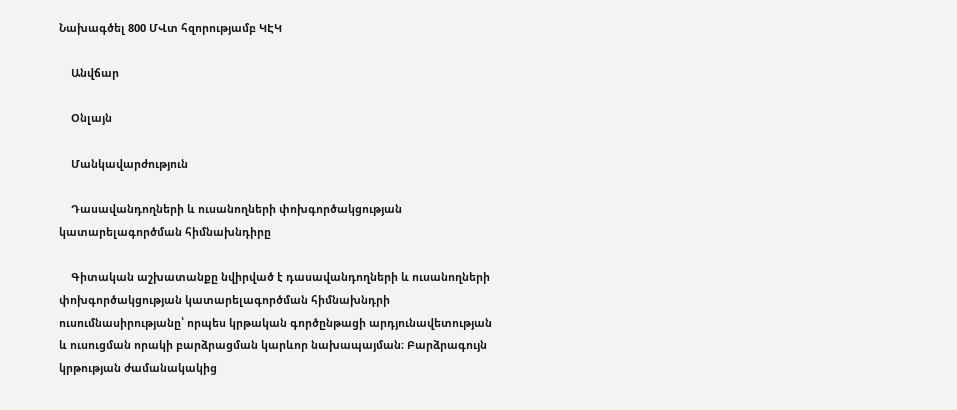Նախագծել 800 ՄՎտ հզորությամբ ԿԷԿ

    Անվճար

    Օնլայն

    Մանկավարժություն

    Դասավանդողների և ուսանողների փոխգործակցության կատարելագործման հիմնախնդիրը

    Գիտական աշխատանքը նվիրված է դասավանդողների և ուսանողների փոխգործակցության կատարելագործման հիմնախնդրի ուսումնասիրությանը՝ որպես կրթական գործընթացի արդյունավետության և ուսուցման որակի բարձրացման կարևոր նախապայման։ Բարձրագույն կրթության ժամանակակից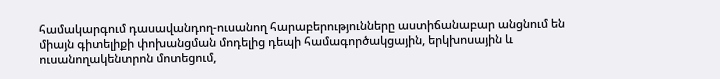համակարգում դասավանդող-ուսանող հարաբերությունները աստիճանաբար անցնում են միայն գիտելիքի փոխանցման մոդելից դեպի համագործակցային, երկխոսային և ուսանողակենտրոն մոտեցում,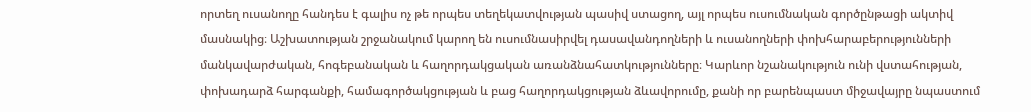որտեղ ուսանողը հանդես է գալիս ոչ թե որպես տեղեկատվության պասիվ ստացող, այլ որպես ուսումնական գործընթացի ակտիվ մասնակից։ Աշխատության շրջանակում կարող են ուսումնասիրվել դասավանդողների և ուսանողների փոխհարաբերությունների մանկավարժական, հոգեբանական և հաղորդակցական առանձնահատկությունները։ Կարևոր նշանակություն ունի վստահության, փոխադարձ հարգանքի, համագործակցության և բաց հաղորդակցության ձևավորումը, քանի որ բարենպաստ միջավայրը նպաստում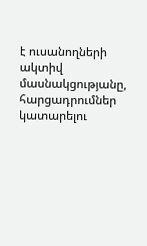է ուսանողների ակտիվ մասնակցությանը, հարցադրումներ կատարելու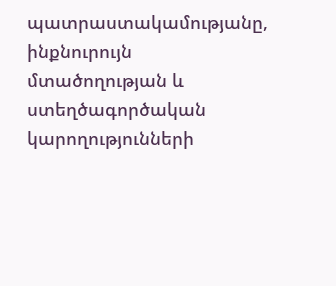պատրաստակամությանը, ինքնուրույն մտածողության և ստեղծագործական կարողությունների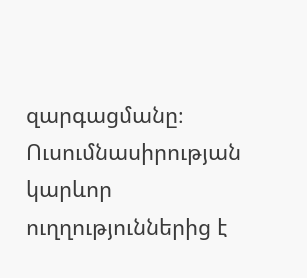զարգացմանը։ Ուսումնասիրության կարևոր ուղղություններից է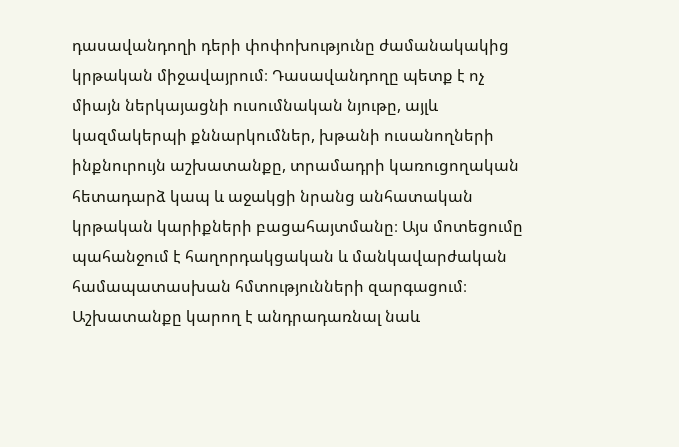դասավանդողի դերի փոփոխությունը ժամանակակից կրթական միջավայրում։ Դասավանդողը պետք է ոչ միայն ներկայացնի ուսումնական նյութը, այլև կազմակերպի քննարկումներ, խթանի ուսանողների ինքնուրույն աշխատանքը, տրամադրի կառուցողական հետադարձ կապ և աջակցի նրանց անհատական կրթական կարիքների բացահայտմանը։ Այս մոտեցումը պահանջում է հաղորդակցական և մանկավարժական համապատասխան հմտությունների զարգացում։ Աշխատանքը կարող է անդրադառնալ նաև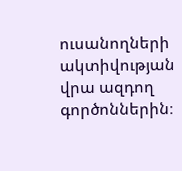ուսանողների ակտիվության վրա ազդող գործոններին։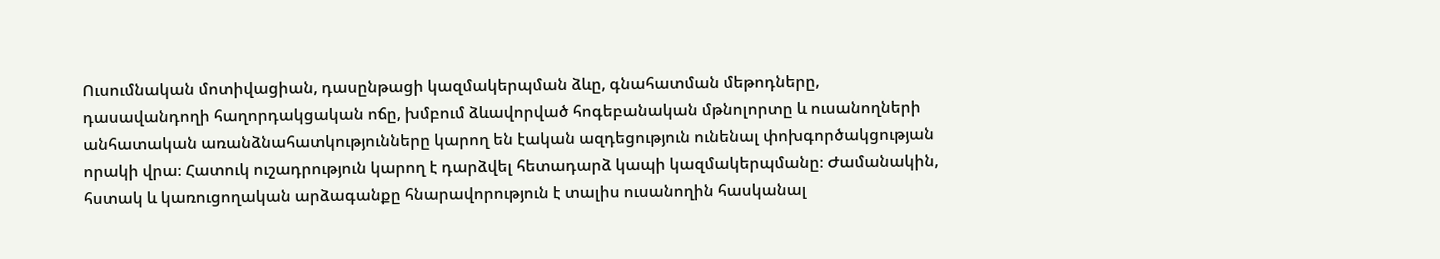Ուսումնական մոտիվացիան, դասընթացի կազմակերպման ձևը, գնահատման մեթոդները, դասավանդողի հաղորդակցական ոճը, խմբում ձևավորված հոգեբանական մթնոլորտը և ուսանողների անհատական առանձնահատկությունները կարող են էական ազդեցություն ունենալ փոխգործակցության որակի վրա։ Հատուկ ուշադրություն կարող է դարձվել հետադարձ կապի կազմակերպմանը։ Ժամանակին, հստակ և կառուցողական արձագանքը հնարավորություն է տալիս ուսանողին հասկանալ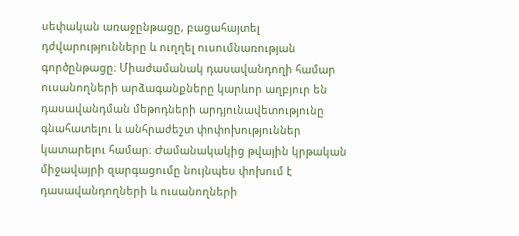սեփական առաջընթացը, բացահայտել դժվարությունները և ուղղել ուսումնառության գործընթացը։ Միաժամանակ դասավանդողի համար ուսանողների արձագանքները կարևոր աղբյուր են դասավանդման մեթոդների արդյունավետությունը գնահատելու և անհրաժեշտ փոփոխություններ կատարելու համար։ Ժամանակակից թվային կրթական միջավայրի զարգացումը նույնպես փոխում է դասավանդողների և ուսանողների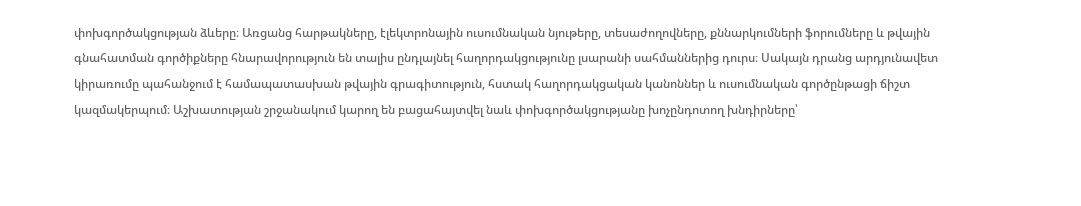փոխգործակցության ձևերը։ Առցանց հարթակները, էլեկտրոնային ուսումնական նյութերը, տեսաժողովները, քննարկումների ֆորումները և թվային գնահատման գործիքները հնարավորություն են տալիս ընդլայնել հաղորդակցությունը լսարանի սահմաններից դուրս։ Սակայն դրանց արդյունավետ կիրառումը պահանջում է համապատասխան թվային գրագիտություն, հստակ հաղորդակցական կանոններ և ուսումնական գործընթացի ճիշտ կազմակերպում։ Աշխատության շրջանակում կարող են բացահայտվել նաև փոխգործակցությանը խոչընդոտող խնդիրները՝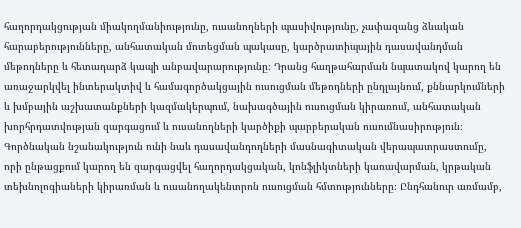հաղորդակցության միակողմանիությունը, ուսանողների պասիվությունը, չափազանց ձևական հարաբերությունները, անհատական մոտեցման պակասը, կարծրատիպային դասավանդման մեթոդները և հետադարձ կապի անբավարարությունը։ Դրանց հաղթահարման նպատակով կարող են առաջարկվել ինտերակտիվ և համագործակցային ուսուցման մեթոդների ընդլայնում, քննարկումների և խմբային աշխատանքների կազմակերպում, նախագծային ուսուցման կիրառում, անհատական խորհրդատվության զարգացում և ուսանողների կարծիքի պարբերական ուսումնասիրություն։ Գործնական նշանակություն ունի նաև դասավանդողների մասնագիտական վերապատրաստումը, որի ընթացքում կարող են զարգացվել հաղորդակցական, կոնֆլիկտների կառավարման, կրթական տեխնոլոգիաների կիրառման և ուսանողակենտրոն ուսուցման հմտությունները։ Ընդհանուր առմամբ,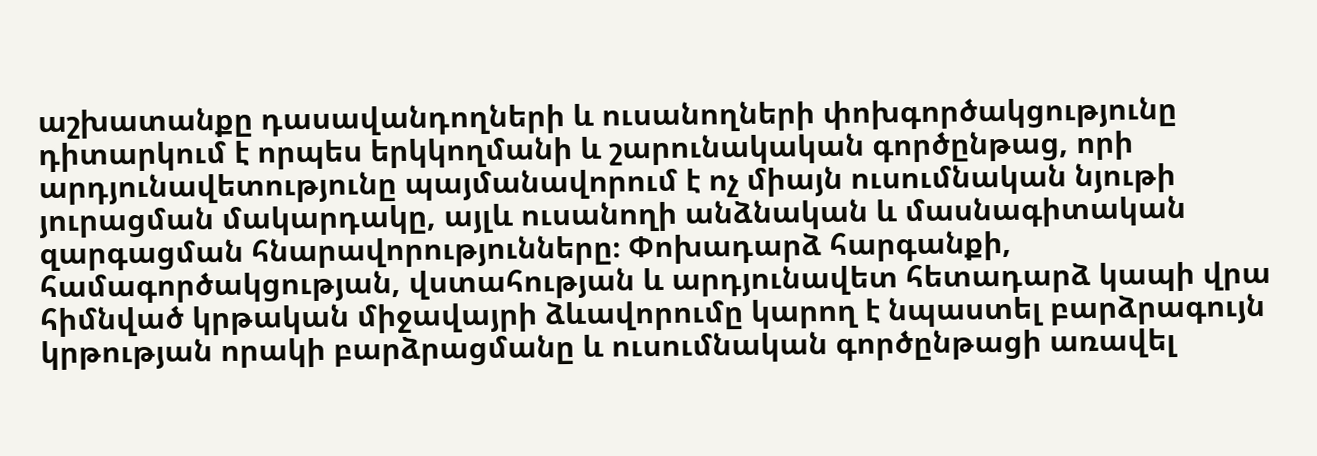աշխատանքը դասավանդողների և ուսանողների փոխգործակցությունը դիտարկում է որպես երկկողմանի և շարունակական գործընթաց, որի արդյունավետությունը պայմանավորում է ոչ միայն ուսումնական նյութի յուրացման մակարդակը, այլև ուսանողի անձնական և մասնագիտական զարգացման հնարավորությունները։ Փոխադարձ հարգանքի, համագործակցության, վստահության և արդյունավետ հետադարձ կապի վրա հիմնված կրթական միջավայրի ձևավորումը կարող է նպաստել բարձրագույն կրթության որակի բարձրացմանը և ուսումնական գործընթացի առավել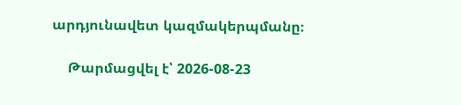արդյունավետ կազմակերպմանը։

    Թարմացվել է՝ 2026-08-23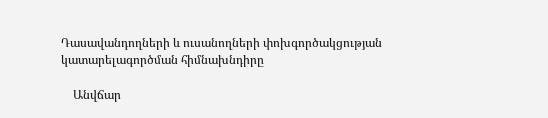Դասավանդողների և ուսանողների փոխգործակցության կատարելագործման հիմնախնդիրը

    Անվճար